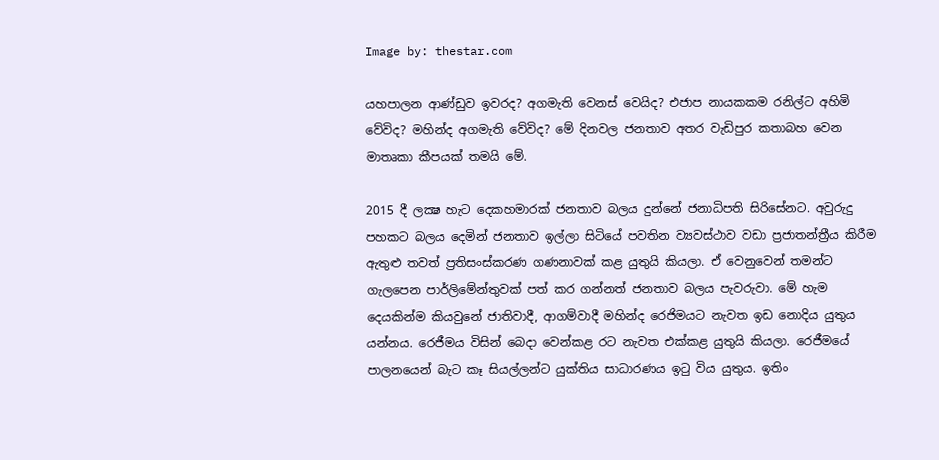Image by: thestar.com

යහපාලන ආණ්ඩුව ඉවරද? අගමැති වෙනස් වෙයිද? එජාප නායකකම රනිල්ට අහිමි වේවිද? මහින්ද අගමැති වේවිද? මේ දිනවල ජනතාව අතර වැඩිපුර කතාබහ වෙන මාතෘකා කීපයක් තමයි මේ.

2015 දී ලක්‍ෂ හැට දෙකහමාරක් ජනතාව බලය දුන්නේ ජනාධිපති සිරිසේනට. අවුරුදු පහකට බලය දෙමින් ජනතාව ඉල්ලා සිටියේ පවතින ව්‍යවස්ථාව වඩා ප්‍රජාතන්ත්‍රීය කිරීම ඇතුළු තවත් ප්‍රතිසංස්කරණ ගණනාවක් කළ යුතුයි කියලා. ඒ වෙනුවෙන් තමන්ට ගැලපෙන පාර්ලිමේන්තුවක් පත් කර ගන්නත් ජනතාව බලය පැවරුවා. මේ හැම දෙයකින්ම කියවුනේ ජාතිවාදී, ආගම්වාදී මහින්ද රෙජිමයට නැවත ඉඩ නොදිය යුතුය යන්නය. රෙජීමය විසින් බෙදා වෙන්කළ රට නැවත එක්කළ යුතුයි කියලා. රෙජීමයේ පාලනයෙන් බැට කෑ සියල්ලන්ට යුක්තිය සාධාරණය ඉටු විය යුතුය. ඉතිං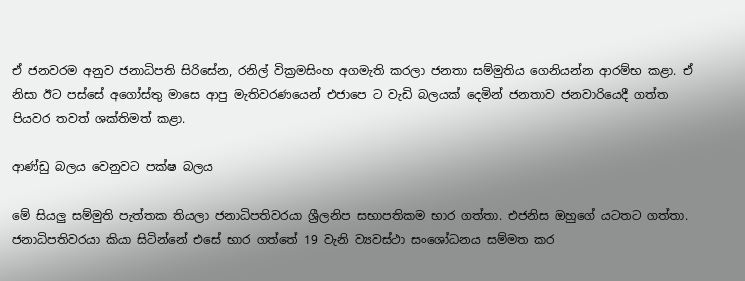ඒ ජනවරම අනුව ජනාධිපති සිරිසේන, රනිල් වික්‍රමසිංහ අගමැති කරලා ජනතා සම්මුතිය ගෙනියන්න ආරම්භ කළා. ඒ නිසා ඊට පස්සේ අගෝස්තු මාසෙ ආපු මැතිවරණයෙන් එජාපෙ ට වැඩි බලයක් දෙමින් ජනතාව ජනවාරියෙදී ගත්ත පියවර තවත් ශක්තිමත් කළා.

ආණ්ඩු බලය වෙනුවට පක්ෂ බලය

මේ සියලු සම්මුති පැත්තක තියලා ජනාධිපතිවරයා ශ්‍රීලනිප සභාපතිකම භාර ගත්තා. එජනිස ඔහුගේ යටතට ගත්තා. ජනාධිපතිවරයා කියා සිටින්නේ එසේ භාර ගත්තේ 19 වැනි ව්‍යවස්ථා සංශෝධනය සම්මත කර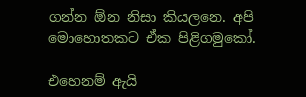ගන්න ඕන නිසා කියලනෙ. අපි මොහොතකට ඒක පිළිගමුකෝ.

එහෙනම් ඇයි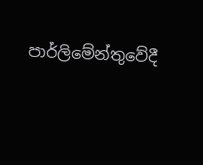පාර්ලිමේන්තුවේදී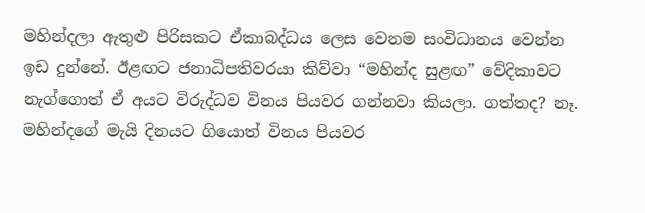මහින්දලා ඇතුළු පිරිසකට ඒකාබද්ධය ලෙස වෙනම සංවිධානය වෙන්න ඉඩ දුන්නේ. ඊළඟට ජනාධිපතිවරයා කිව්වා “මහින්ද සුළඟ” වේදිකාවට නැග්ගොත් ඒ අයට විරුද්ධව විනය පියවර ගන්නවා කියලා. ගත්තද? නෑ. මහින්දගේ මැයි දිනයට ගියොත් විනය පියවර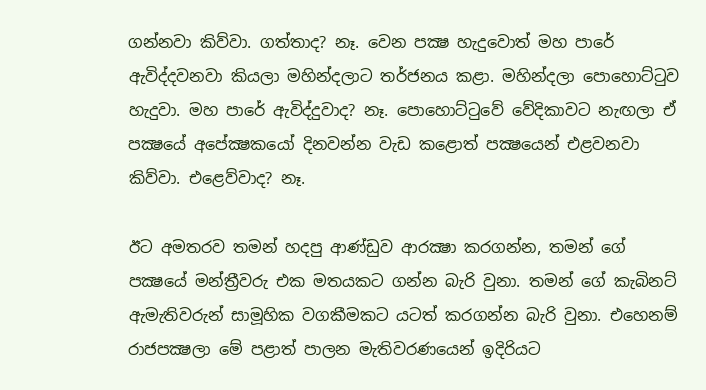ගන්නවා කිව්වා. ගත්තාද? නෑ. වෙන පක්‍ෂ හැදුවොත් මහ පාරේ ඇවිද්දවනවා කියලා මහින්දලාට තර්ජනය කළා. මහින්දලා පොහොට්ටුව හැදුවා. මහ පාරේ ඇවිද්දුවාද? නෑ. පොහොට්ටුවේ වේදිකාවට නැඟලා ඒ පක්‍ෂයේ අපේක්‍ෂකයෝ දිනවන්න වැඩ කළොත් පක්‍ෂයෙන් එළවනවා කිව්වා. එළෙව්වාද? නෑ.

ඊට අමතරව තමන් හදපු ආණ්ඩුව ආරක්‍ෂා කරගන්න, තමන් ගේ පක්‍ෂයේ මන්ත්‍රීවරු එක මතයකට ගන්න බැරි වුනා. තමන් ගේ කැබිනට් ඇමැතිවරුන් සාමූහික වගකීමකට යටත් කරගන්න බැරි වුනා. එහෙනම් රාජපක්‍ෂලා මේ පළාත් පාලන මැතිවරණයෙන් ඉදිරියට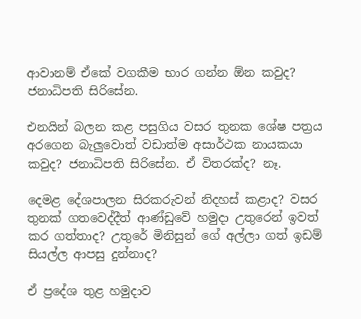ආවානම් ඒකේ වගකීම භාර ගන්න ඕන කවුද? ජනාධිපති සිරිසේන.

එනයින් බලන කළ පසුගිය වසර තුනක ශේෂ පත්‍රය අරගෙන බැලුවොත් වඩාත්ම අසාර්ථක නායකයා කවුද? ජනාධිපති සිරිසේන. ඒ විතරක්ද? නෑ.

දෙමළ දේශපාලන සිරකරුවන් නිදහස් කළාද? වසර තුනක් ගතවෙද්දීත් ආණ්ඩුවේ හමුදා උතුරෙන් ඉවත් කර ගත්තාද? උතුරේ මිනිසුන් ගේ අල්ලා ගත් ඉඩම් සියල්ල ආපසු දුන්නාද?

ඒ ප්‍රදේශ තුළ හමුදාව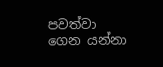පවත්වා ගෙන යන්නා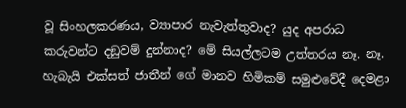වූ සිංහලකරණය, ව්‍යාපාර නැවැත්තුවාද? යුද අපරාධ කරුවන්ට දඞුවම් දුන්නාද? මේ සියල්ලටම උත්තරය නෑ. නෑ. හැබැයි එක්සත් ජාතීන් ගේ මානව හිමිකම් සමුළුවේදී දෙමළා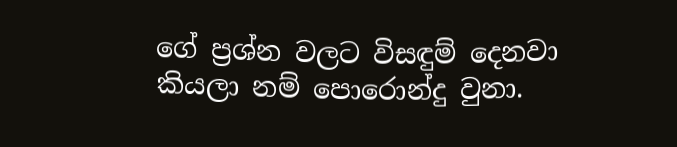ගේ ප්‍රශ්න වලට විසඳුම් දෙනවා කියලා නම් පොරොන්දු වුනා.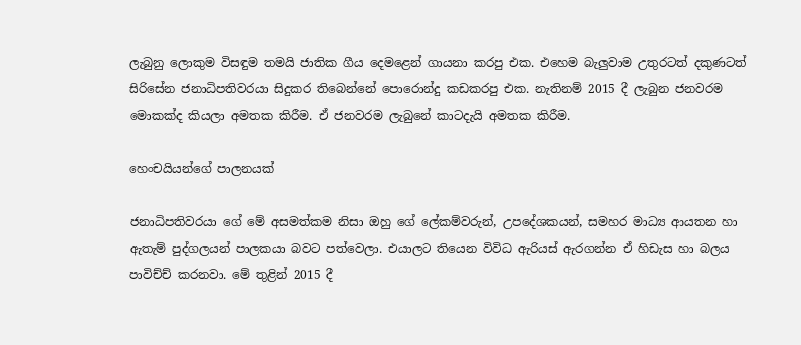ලැබුනු ලොකුම විසඳුම තමයි ජාතික ගීය දෙමළෙන් ගායනා කරපු එක. එහෙම බැලුවාම උතුරටත් දකුණටත් සිරිසේන ජනාධිපතිවරයා සිදුකර තිබෙන්නේ පොරොන්දු කඩකරපු එක. නැතිනම් 2015 දී ලැබුන ජනවරම මොකක්ද කියලා අමතක කිරීම. ඒ ජනවරම ලැබුනේ කාටදැයි අමතක කිරීම.

හෙංචයියන්ගේ පාලනයක්

ජනාධිපතිවරයා ගේ මේ අසමත්කම නිසා ඔහු ගේ ලේකම්වරුන්, උපදේශකයන්, සමහර මාධ්‍ය ආයතන හා ඇතැම් පුද්ගලයන් පාලකයා බවට පත්වෙලා. එයාලට තියෙන විවිධ ඇරියස් ඇරගන්න ඒ හිඩැස හා බලය පාවිච්ච් කරනවා. මේ තුළින් 2015 දී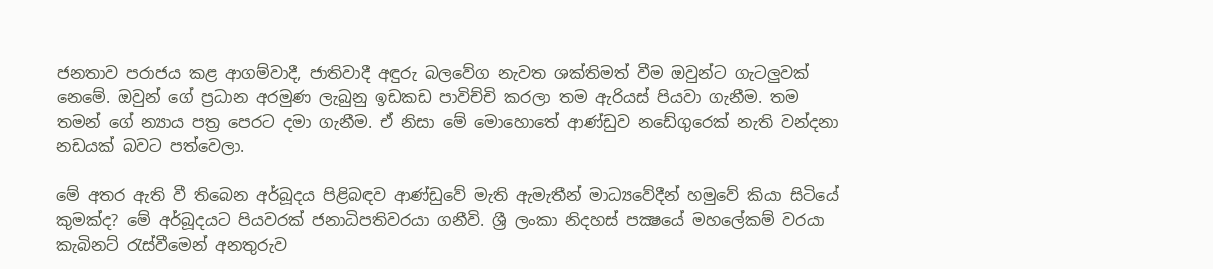ජනතාව පරාජය කළ ආගම්වාදී, ජාතිවාදී අඳුරු බලවේග නැවත ශක්තිමත් වීම ඔවුන්ට ගැටලුවක් නෙමේ. ඔවුන් ගේ ප්‍රධාන අරමුණ ලැබුනු ඉඩකඩ පාවිච්චි කරලා තම ඇරියස් පියවා ගැනීම. තම තමන් ගේ න්‍යාය පත්‍ර පෙරට දමා ගැනීම. ඒ නිසා මේ මොහොතේ ආණ්ඩුව නඩේගුරෙක් නැති වන්දනා නඩයක් බවට පත්වෙලා.

මේ අතර ඇති වී තිබෙන අර්බූදය පිළිබඳව ආණ්ඩුවේ මැති ඇමැතීන් මාධ්‍යවේදීන් හමුවේ කියා සිටියේ කුමක්ද? මේ අර්බූදයට පියවරක් ජනාධිපතිවරයා ගනීවි. ශ්‍රී ලංකා නිදහස් පක්‍ෂයේ මහලේකම් වරයා කැබිනට් රැස්වීමෙන් අනතුරුව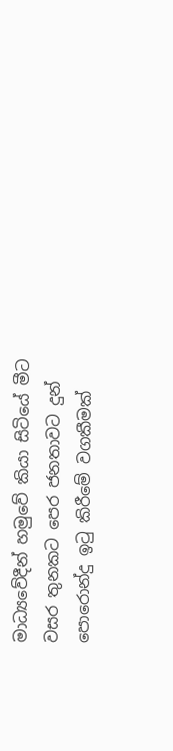මාධ්‍යවේදීන් හමුවේ කියා සිටියේ මීට වසර තුනකට පෙර ජනතාවට දුන් පොරොන්දු ඉටු කිරීමේ වගකීමක්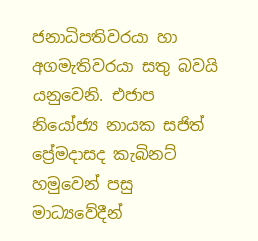ජනාධිපතිවරයා හා අගමැතිවරයා සතු බවයි යනුවෙනි. එජාප නියෝජ්‍ය නායක සජිත් ප්‍රේමදාසද කැබිනට් හමුවෙන් පසු මාධ්‍යවේදීන්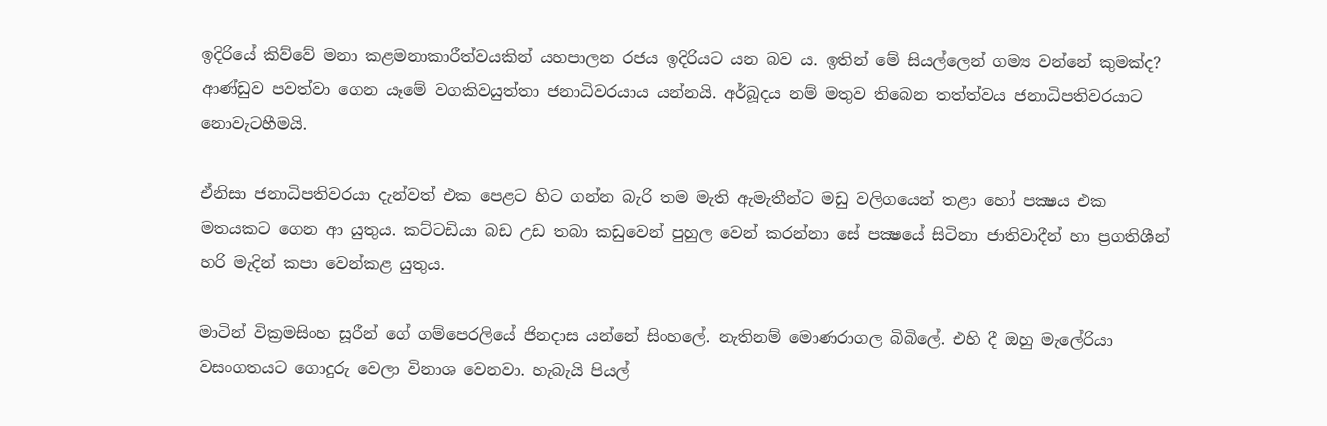ඉදිරියේ කිව්වේ මනා කළමනාකාරීත්වයකින් යහපාලන රජය ඉදිරියට යන බව ය. ඉතින් මේ සියල්ලෙන් ගම්‍ය වන්නේ කුමක්ද? ආණ්ඩුව පවත්වා ගෙන යෑමේ වගකිවයුත්තා ජනාධිවරයාය යන්නයි. අර්බූදය නම් මතුව තිබෙන තත්ත්වය ජනාධිපතිවරයාට නොවැටහීමයි.

ඒනිසා ජනාධිපතිවරයා දැන්වත් එක පෙළට හිට ගන්න බැරි තම මැති ඇමැතීන්ට මඩු වලිගයෙන් තළා හෝ පක්‍ෂය එක මතයකට ගෙන ආ යුතුය. කට්ටඩියා බඩ උඩ තබා කඩුවෙන් පුහුල වෙන් කරන්නා සේ පක්‍ෂයේ සිටිනා ජාතිවාදීන් හා ප්‍රගතිශීන් හරි මැදින් කපා වෙන්කළ යුතුය.

මාටින් වික්‍රමසිංහ සූරීන් ගේ ගම්පෙරලියේ ජිනදාස යන්නේ සිංහලේ. නැතිනම් මොණරාගල බිබිලේ. එහි දී ඔහු මැලේරියා වසංගතයට ගොදුරු වෙලා විනාශ වෙනවා. හැබැයි පියල්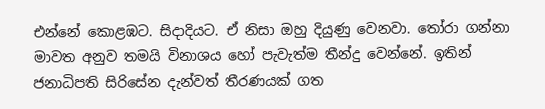එන්නේ කොළඹට. සිදාදියට. ඒ නිසා ඔහු දියුණු වෙනවා. තෝරා ගන්නා මාවත අනුව තමයි විනාශය හෝ පැවැත්ම තීන්දු වෙන්නේ. ඉතින් ජනාධිපති සිරිසේන දැන්වත් තීරණයක් ගත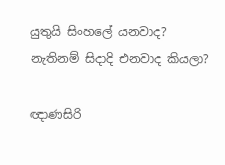යුතුයි සිංහලේ යනවාද? නැතිනම් සිදාදි එනවාද කියලා?

ඥාණසිරි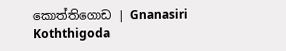කොත්තිගොඩ | Gnanasiri Koththigoda